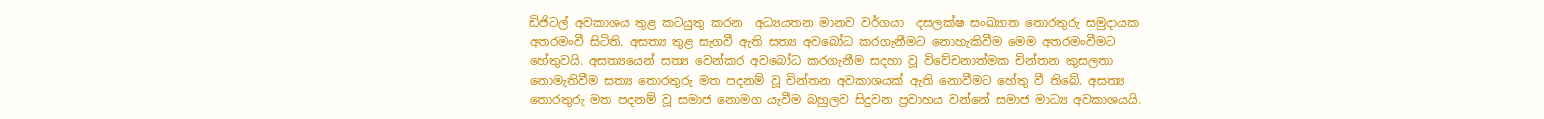ඩිජිටල් අවකාශය තුළ කටයුතු කරන  අධ්‍යයතන මානව වර්ගයා  දසලක්ෂ සංඛ්‍යාත තොරතුරු සමුදායක අතරමංවී සිටිති. අසත්‍ය තුළ සැගවී ඇති සත්‍ය අවබෝධ කරගැනීමට නොහැකිවීම මෙම අතරමංවීමට හේතුවයි. අසත්‍යයෙන් සත්‍ය වෙන්කර අවබෝධ කරගැනීම සදහා වූ විවේචනාත්මක චින්තන කුසලතා නොමැතිවීම සත්‍ය තොරතුරු මත පදනම් වූ චින්තන අවකාශයක් ඇති නොවීමට හේතු වී තිබේ. අසත්‍ය තොරතුරු මත පදනම් වූ සමාජ නොමග යැවීම බහුලව සිදුවන ප්‍රවාහය වන්නේ සමාජ මාධ්‍ය අවකාශයයි.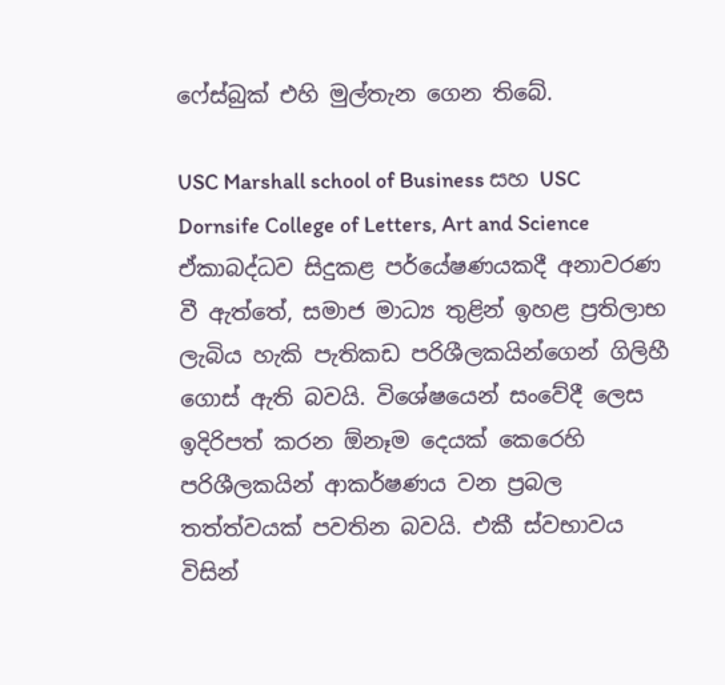ෆේස්බුක් එහි මුල්තැන ගෙන තිබේ.

USC Marshall school of Business සහ USC Dornsife College of Letters, Art and Science ඒකාබද්ධව සිදුකළ පර්යේෂණයකදී අනාවරණ වී ඇත්තේ, සමාජ මාධ්‍ය තුළින් ඉහළ ප්‍රතිලාභ ලැබිය හැකි පැතිකඩ පරිශීලකයින්ගෙන් ගිලිහී ගොස් ඇති බවයි. විශේෂයෙන් සංවේදී ලෙස ඉදිරිපත් කරන ඕනෑම දෙයක් කෙරෙහි පරිශීලකයින් ආකර්ෂණය වන ප්‍රබල තත්ත්වයක් පවතින බවයි. එකී ස්වභාවය විසින්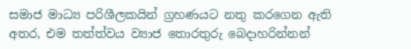සමාජ මාධ්‍ය පරිශීලකයින් ග්‍රහණයට නතු කරගෙන ඇති අතර, එම තත්ත්වය ව්‍යාජ තොරතුරු බෙදාහරින්නන්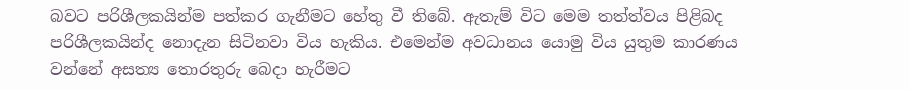බවට පරිශීලකයින්ම පත්කර ගැනීමට හේතු වී තිබේ. ඇතැම් විට මෙම තත්ත්වය පිළිබද පරිශීලකයින්ද නොදැන සිටිනවා විය හැකිය. එමෙන්ම අවධානය යොමු විය යුතුම කාරණය වන්නේ අසත්‍ය තොරතුරු බෙදා හැරීමට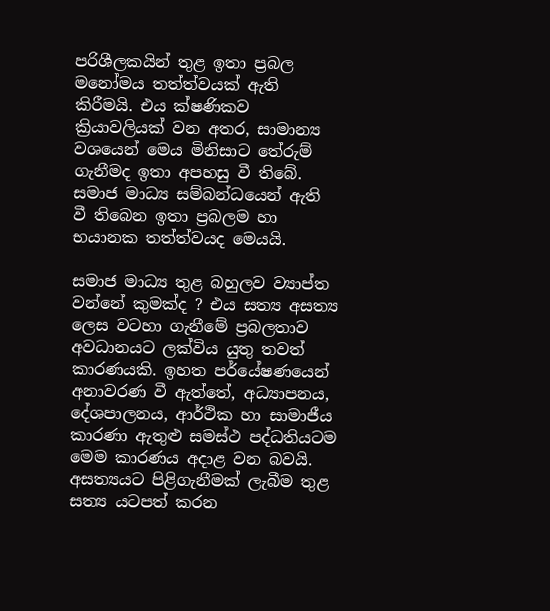පරිශීලකයින් තුළ ඉතා ප්‍රබල මනෝමය තත්ත්වයක් ඇති කිරීමයි. එය ක්ෂණිකව ක්‍රියාවලියක් වන අතර, සාමාන්‍ය වශයෙන් මෙය මිනිසාට තේරුම් ගැනීමද ඉතා අපහසු වී තිබේ. සමාජ මාධ්‍ය සම්බන්ධයෙන් ඇති වී තිබෙන ඉතා ප්‍රබලම හා භයානක තත්ත්වයද මෙයයි.

සමාජ මාධ්‍ය තුළ බහුලව ව්‍යාප්ත වන්නේ කුමක්ද ? එය සත්‍ය අසත්‍ය ලෙස වටහා ගැනීමේ ප්‍රබලතාව අවධානයට ලක්විය යුතු තවත් කාරණයකි. ඉහත පර්යේෂණයෙන් අනාවරණ වී ඇත්තේ, අධ්‍යාපනය, දේශපාලනය, ආර්ථික හා සාමාජීය කාරණා ඇතුළු සමස්ථ පද්ධතියටම මෙම කාරණය අදාළ වන බවයි. අසත්‍යයට පිළිගැනීමක් ලැබීම තුළ සත්‍ය යටපත් කරන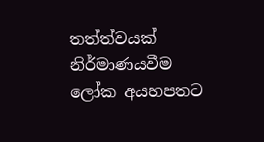තත්ත්වයක් නිර්මාණයවීම ලෝක අයහපතට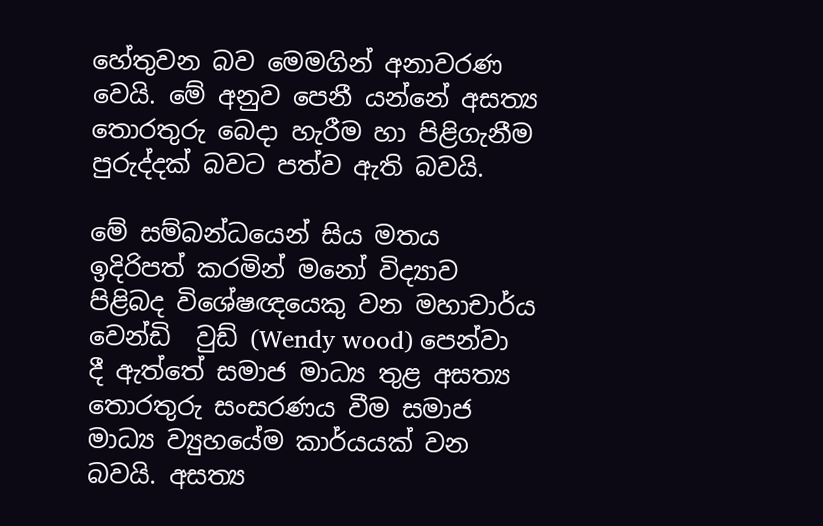හේතුවන බව මෙමගින් අනාවරණ වෙයි. මේ අනුව පෙනී යන්නේ අසත්‍ය තොරතුරු බෙදා හැරීම හා පිළිගැනීම පුරුද්දක් බවට පත්ව ඇති බවයි.

මේ සම්බන්ධයෙන් සිය මතය ඉදිරිපත් කරමින් මනෝ විද්‍යාව පිළිබද විශේෂඥයෙකු වන මහාචාර්ය වෙන්ඩි  වුඩ් (Wendy wood) පෙන්වා දී ඇත්තේ සමාජ මාධ්‍ය තුළ අසත්‍ය තොරතුරු සංසරණය වීම සමාජ මාධ්‍ය ව්‍යුහයේම කාර්යයක් වන බවයි. අසත්‍ය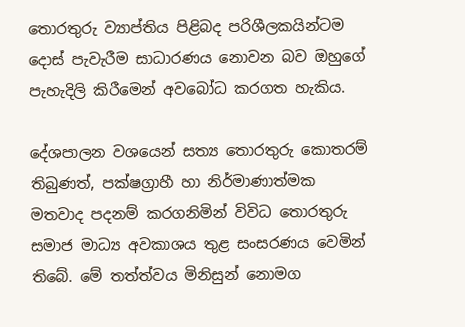තොරතුරු ව්‍යාප්තිය පිළිබද පරිශීලකයින්ටම දොස් පැවැරීම සාධාරණය නොවන බව ඔහුගේ පැහැදිලි කිරීමෙන් අවබෝධ කරගත හැකිය.

දේශපාලන වශයෙන් සත්‍ය තොරතුරු කොතරම් තිබුණත්, පක්ෂග්‍රාහී හා නිර්මාණාත්මක මතවාද පදනම් කරගනිමින් විවිධ තොරතුරු සමාජ මාධ්‍ය අවකාශය තුළ සංසරණය වෙමින් තිබේ. මේ තත්ත්වය මිනිසුන් නොමග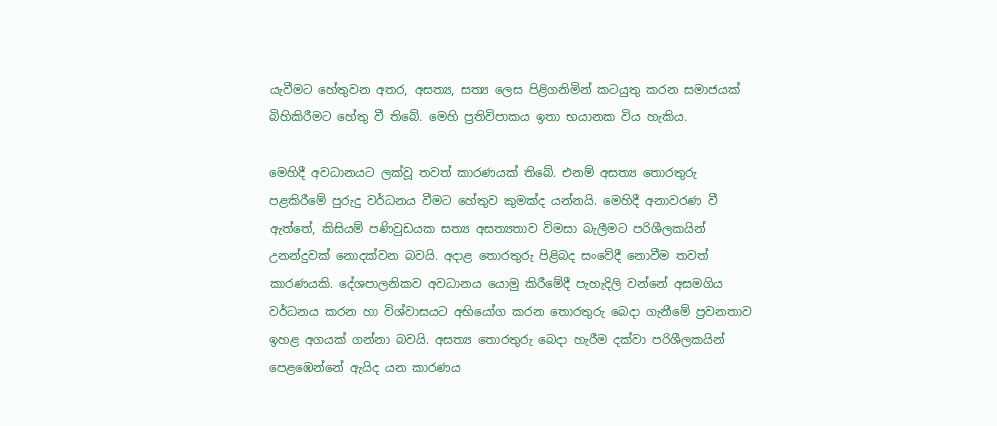යැවීමට හේතුවන අතර, අසත්‍ය, සත්‍ය ලෙස පිළිගනිමින් කටයුතු කරන සමාජයක් බිහිකිරීමට හේතු වී තිබේ. මෙහි ප්‍රතිවිපාකය ඉතා භයානක විය හැකිය.

මෙහිදී අවධානයට ලක්වූ තවත් කාරණයක් තිබේ. එනම් අසත්‍ය තොරතුරු පළකිරීමේ පුරුදු වර්ධනය වීමට හේතුව කුමක්ද යන්නයි. මෙහිදී අනාවරණ වී ඇත්තේ, කිසියම් පණිවුඩයක සත්‍ය අසත්‍යතාව විමසා බැලීමට පරිශීලකයින් උනන්දුවක් නොදක්වන බවයි. අදාළ තොරතුරු පිළිබද සංවේදී නොවීම තවත් කාරණයකි. දේශපාලනිකව අවධානය යොමු කිරීමේදී පැහැදිලි වන්නේ අසමගිය වර්ධනය කරන හා විශ්වාසයට අභියෝග කරන තොරතුරු බෙදා ගැනීමේ ප්‍රවනතාව ඉහළ අගයක් ගන්නා බවයි. අසත්‍ය‌ තොරතුරු බෙදා හැරීම දක්වා පරිශීලකයින් පෙළඹෙන්නේ ඇයිද යන කාරණය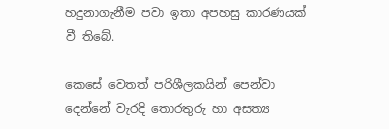හදුනාගැනීම පවා ඉතා අපහසු කාරණයක් වී තිබේ.

කෙසේ වෙතත් පරිශීලකයින් පෙන්වා දෙන්නේ වැරදි තොරතුරු හා අසත්‍ය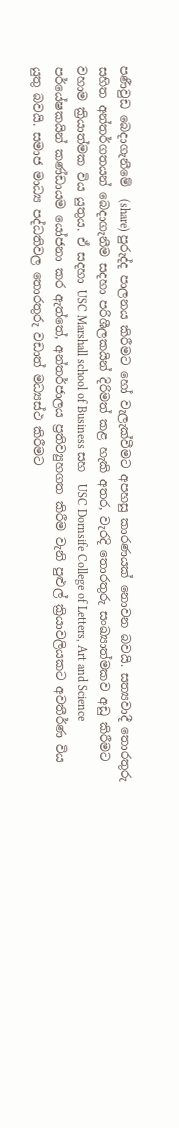පණීවුඩ බෙදාගැනීමේ  (share) පුරුද්ද පාලනය කිරීමට හෝ වැලැක්වීමට අපහසු කාරණයක් නොවන බවයි. සත්‍යවාදී තොරතුරු සහිත අන්තර්ගතයන් බෙදාගැනීම සදහා පරිශීලකයින් දිරිමත් කළ හැකි අතර, වැරදි තොරතුරු සංඛ්‍යාත්මකව අඩු කිරීමට වහාම ක්‍රියාත්මක විය යුතුය. ඒ සදහා USC Marshall school of Business සහ  USC Dornsife College of Letters, Art and Science පර්යේෂකයින් කණ්ඩායම යෝජනා කර ඇත්තේ, අන්තර්ජාලය ප්‍රතිව්‍යුහගත කිරීම වැනි පුළුල් ක්‍රියාවලියකට අවතීර්ණ විය යුතු බවයි. සමාජ මාධ්‍ය පද්ධතිවල තොරතුරු වඩාත් මධ්‍යස්ථ කිරීමට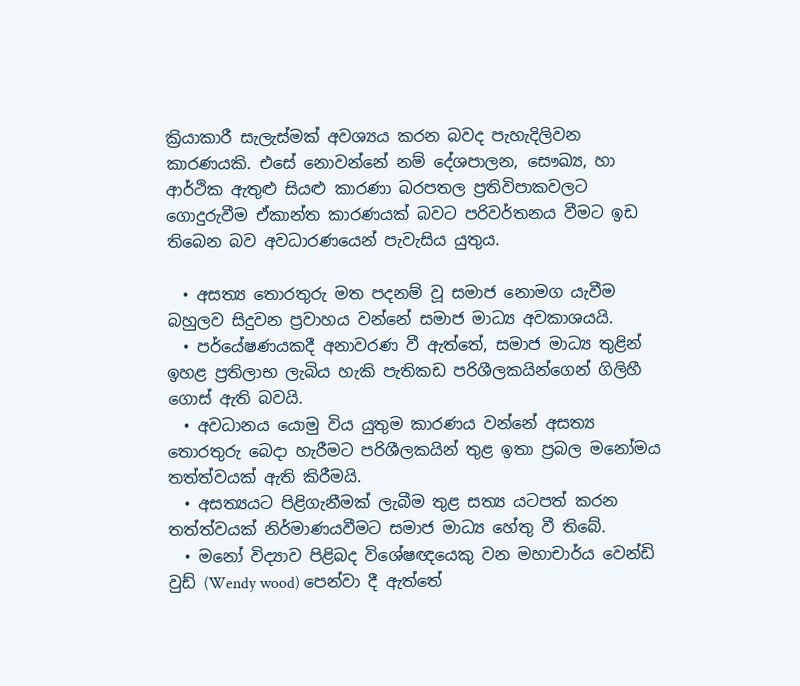ක්‍රියාකාරී සැලැස්මක් අවශ්‍යය කරන බවද පැහැදිලිවන කාරණයකි. එසේ නොවන්නේ නම් දේශපාලන, සෞඛ්‍ය, හා ආර්ථික ඇතුළු සියළු කාරණා බරපතල ප්‍රතිවිපාකවලට ගොදුරුවීම ඒකාන්ත කාරණයක් බවට පරිවර්තනය වීමට ඉඩ තිබෙන බව අවධාරණයෙන් පැවැසිය යුතුය.

  • අසත්‍ය තොරතුරු මත පදනම් වූ සමාජ නොමග යැවීම බහුලව සිදුවන ප්‍රවාහය වන්නේ සමාජ මාධ්‍ය අවකාශයයි.
  • පර්යේෂණයකදී අනාවරණ වී ඇත්තේ, සමාජ මාධ්‍ය තුළින් ඉහළ ප්‍රතිලාභ ලැබිය හැකි පැතිකඩ පරිශීලකයින්ගෙන් ගිලිහී ගොස් ඇති බවයි.
  • අවධානය යොමු විය යුතුම කාරණය වන්නේ අසත්‍ය තොරතුරු බෙදා හැරීමට පරිශීලකයින් තුළ ඉතා ප්‍රබල මනෝමය තත්ත්වයක් ඇති කිරීමයි.
  • අසත්‍යයට පිළිගැනීමක් ලැබීම තුළ සත්‍ය යටපත් කරන තත්ත්වයක් නිර්මාණයවීමට සමාජ මාධ්‍ය හේතු වී තිබේ.
  • මනෝ විද්‍යාව පිළිබද විශේෂඥයෙකු වන මහාචාර්ය වෙන්ඩි  වුඩ් (Wendy wood) පෙන්වා දී ඇත්තේ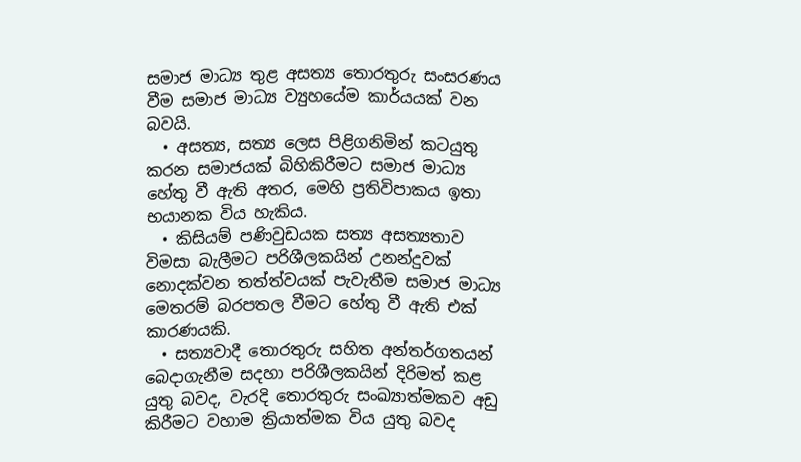සමාජ මාධ්‍ය තුළ අසත්‍ය තොරතුරු සංසරණය වීම සමාජ මාධ්‍ය ව්‍යුහයේම කාර්යයක් වන බවයි.
  • අසත්‍ය, සත්‍ය ලෙස පිළිගනිමින් කටයුතු කරන සමාජයක් බිහිකිරීමට සමාජ මාධ්‍ය හේතු වී ඇති අතර, මෙහි ප්‍රතිවිපාකය ඉතා භයානක විය හැකිය.
  • කිසියම් පණිවුඩයක සත්‍ය අසත්‍යතාව විමසා බැලීමට පරිශීලකයින් උනන්දුවක් නොදක්වන තත්ත්වයක් පැවැතීම සමාජ මාධ්‍ය මෙතරම් බරපතල වීමට හේතු වී ඇති එක් කාරණයකි.
  • සත්‍යවාදී තොරතුරු සහිත අන්තර්ගතයන් බෙදාගැනීම සදහා පරිශීලකයින් දිරිමත් කළ යුතු බවද, වැරදි තොරතුරු සංඛ්‍යාත්මකව අඩු කිරීමට වහාම ක්‍රියාත්මක විය යුතු බවද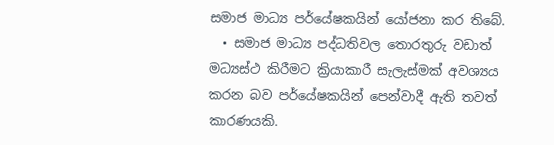සමාජ මාධ්‍ය පර්යේෂකයින් යෝජනා කර තිබේ.
  • සමාජ මාධ්‍ය පද්ධතිවල තොරතුරු වඩාත් මධ්‍යස්ථ කිරීමට ක්‍රියාකාරී සැලැස්මක් අවශ්‍යය කරන බව පර්යේෂකයින් පෙන්වාදී ඇති තවත් කාරණයකි.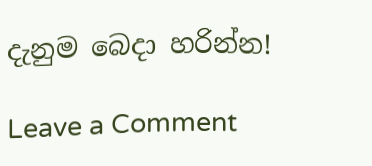දැනුම බෙදා හරින්න!

Leave a Comment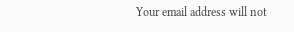Your email address will not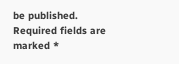be published. Required fields are marked *